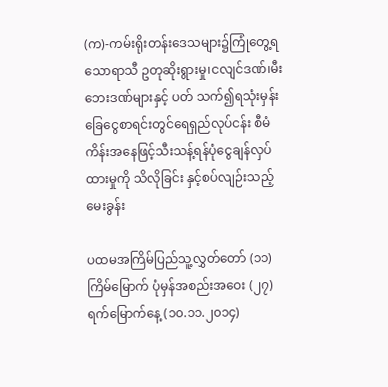(က)-ကမ်းရိုးတန်းဒေသများ၌ကြုံတွေ့ရသောရာသီ ဥတုဆိုးရွားမှု၊ငလျင်ဒဏ်၊မီးဘေးဒဏ်များနှင့် ပတ် သက်၍ရသုံးမှန်းခြေငွေစာရင်းတွင်ရေရှည်လုပ်ငန်း စီမံကိန်းအနေဖြင့်သီးသန့်ရန်ပုံငွေချန်လှပ်ထားမှုကို သိလိုခြင်း နှင့်စပ်လျဉ်းသည့် မေးခွန်း

ပထမအကြိမ်ပြည်သူ့လွှတ်တော် (၁၁)ကြိမ်မြောက် ပုံမှန်အစည်းအဝေး (၂၇) ရက်မြောက်နေ့ (၁၀.၁၁.၂၀၁၄)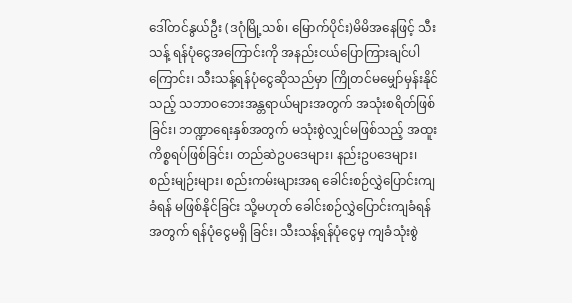ဒေါ်တင်နွယ်ဦး (ဒဂုံမြို့သစ်၊ မြောက်ပိုင်း)မိမိအနေဖြင့် သီးသန့် ရန်ပုံငွေအကြောင်းကို အနည်းငယ်ပြောကြားချင်ပါကြောင်း၊ သီးသန့်ရန်ပုံငွေဆိုသည်မှာ ကြိုတင်မမျှော်မှန်းနိုင်သည့် သဘာဝဘေးအန္တရာယ်များအတွက် အသုံးစရိတ်ဖြစ်ခြင်း၊ ဘဏ္ဍာရေးနှစ်အတွက် မသုံးစွဲလျှင်မဖြစ်သည့် အထူးကိစ္စရပ်ဖြစ်ခြင်း၊ တည်ဆဲဥပဒေများ၊ နည်းဥပဒေများ၊ စည်းမျဉ်းများ၊ စည်းကမ်းများအရ ခေါင်းစဉ်လွှဲပြောင်းကျခံရန် မဖြစ်နိုင်ခြင်း သို့မဟုတ် ခေါင်းစဉ်လွှဲပြောင်းကျခံရန်အတွက် ရန်ပုံငွေမရှိ ခြင်း၊ သီးသန့်ရန်ပုံငွေမှ ကျခံသုံးစွဲ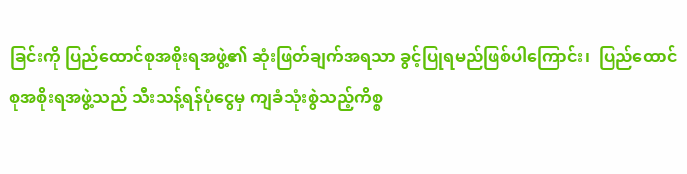ခြင်းကို ပြည်ထောင်စုအစိုးရအဖွဲ့၏ ဆုံးဖြတ်ချက်အရသာ ခွင့်ပြုရမည်ဖြစ်ပါကြောင်း၊  ပြည်ထောင်စုအစိုးရအဖွဲ့သည် သီးသန့်ရန်ပုံငွေမှ ကျခံသုံးစွဲသည့်ကိစ္စ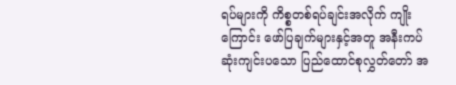ရပ်များကို ကိစ္စတစ်ရပ်ချင်းအလိုက် ကျိုးကြောင်း ဖော်ပြချက်များနှင့်အတူ အနီးကပ်ဆုံးကျင်းပသော ပြည်ထောင်စုလွှတ်တော် အ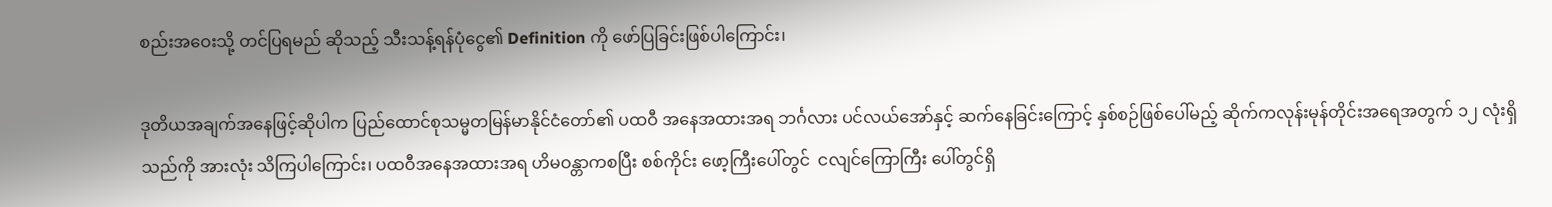စည်းအဝေးသို့ တင်ပြရမည် ဆိုသည့် သီးသန့်ရန်ပုံငွေ၏ Definition ကို ဖော်ပြခြင်းဖြစ်ပါကြောင်း၊

ဒုတိယအချက်အနေဖြင့်ဆိုပါက ပြည်ထောင်စုသမ္မတမြန်မာနိုင်ငံတော်၏ ပထဝီ အနေအထားအရ ဘင်္ဂလား ပင်လယ်အော်နှင့် ဆက်နေခြင်းကြောင့် နှစ်စဉ်ဖြစ်ပေါ်မည့် ဆိုက်ကလုန်းမုန်တိုင်းအရေအတွက် ၁၂ လုံးရှိသည်ကို အားလုံး သိကြပါကြောင်း၊ ပထဝီအနေအထားအရ ဟိမဝန္တာကစပြီး စစ်ကိုင်း ဖော့ကြီးပေါ်တွင်  ငလျင်ကြောကြီး ပေါ်တွင်ရှိ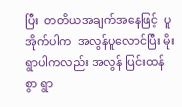ပြီး  တတိယအချက်အနေဖြင့်  ပူအိုက်ပါက  အလွန်ပူလောင်ပြီး မိုးရွာပါကလည်း အလွန် ပြင်းထန်စွာ ရွာ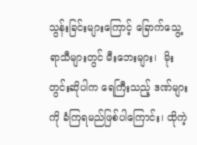သွန်းခြင်းများကြောင့် ခြောက်သွေ့ရာသီများတွင် မီးဘေးများ၊  မိုးတွင်းဆိုပါက ရေကြီးသည့် ဒဏ်များကို ခံကြရမည်ဖြစ်ပါကြောင်း၊ ထိုကဲ့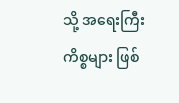သို့ အရေးကြီးကိစ္စများ ဖြစ်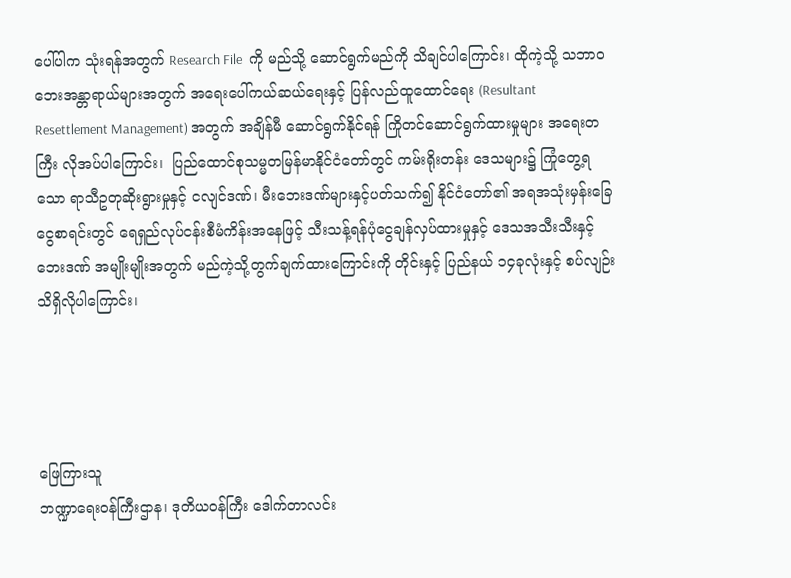ပေါ်ပါက သုံးရန်အတွက် Research File  ကို မည်သို့ ဆောင်ရွက်မည်ကို သိချင်ပါကြောင်း၊ ထိုကဲ့သို့ သဘာဝဘေးအန္တာရာယ်များအတွက် အရေးပေါ်ကယ်ဆယ်ရေးနှင့် ပြန်လည်ထူထောင်ရေး (Resultant Resettlement Management) အတွက် အချိန်မီ ဆောင်ရွက်နိုင်ရန် ကြိုတင်ဆောင်ရွက်ထားမှုများ အရေးတကြီး လိုအပ်ပါကြောင်း၊  ပြည်ထောင်စုသမ္မတမြန်မာနိုင်ငံတော်တွင် ကမ်းရိုးတန်း ဒေသများ၌ ကြုံတွေ့ရသော ရာသီဥတုဆိုးရွားမှုနှင့် ငလျင်ဒဏ်၊ မီးဘေးဒဏ်များနှင့်ပတ်သက်၍ နိုင်ငံတော်၏ အရအသုံးမှန်းခြေငွေစာရင်းတွင် ရေရှည်လုပ်ငန်းစီမံကိန်းအနေဖြင့် သီးသန့်ရန်ပုံငွေချန်လှပ်ထားမှုနှင့် ဒေသအသီးသီးနှင့် ဘေးဒဏ် အမျိုးမျိုးအတွက် မည်ကဲ့သို့တွက်ချက်ထားကြောင်းကို တိုင်းနှင့် ပြည်နယ် ၁၄ခုလုံးနှင့် စပ်လျဉ်းသိရှိလိုပါကြောင်း၊




ဖြေကြားသူ
ဘဏ္ဍာရေးဝန်ကြီးဌာန၊ ဒုတိယဝန်ကြီး ဒေါက်တာလင်း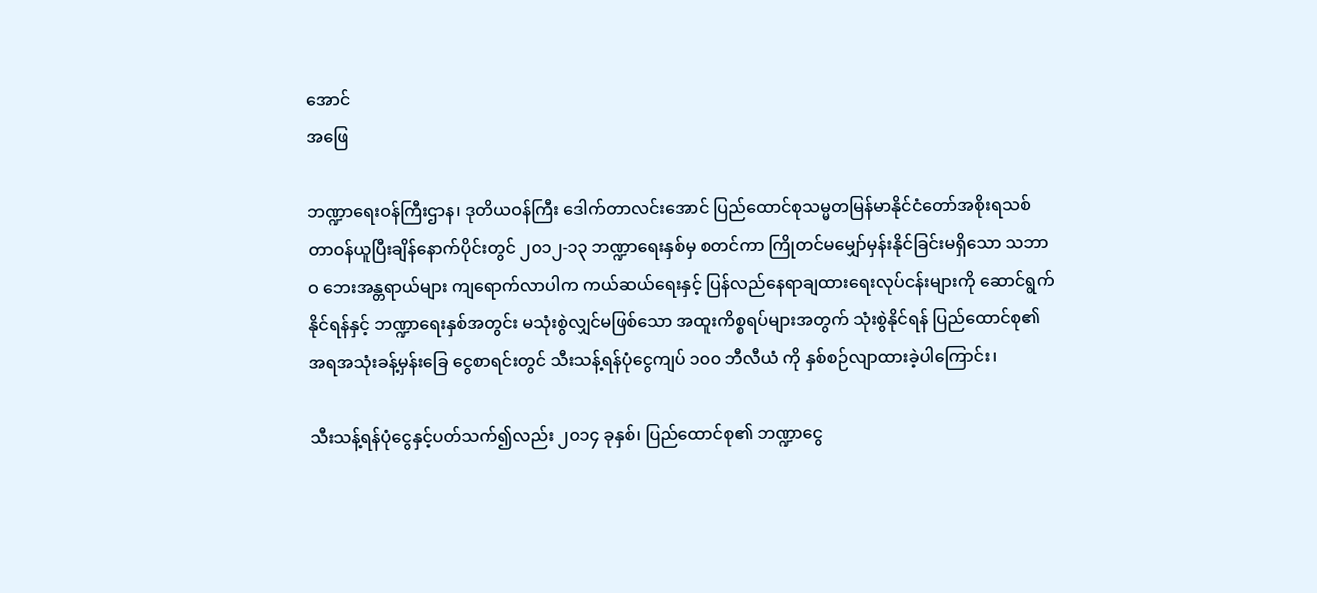အောင်
အဖြေ

ဘဏ္ဍာရေးဝန်ကြီးဌာန၊ ဒုတိယဝန်ကြီး ဒေါက်တာလင်းအောင် ပြည်ထောင်စုသမ္မတမြန်မာနိုင်ငံတော်အစိုးရသစ် တာဝန်ယူပြီးချိန်နောက်ပိုင်းတွင် ၂၀၁၂-၁၃ ဘဏ္ဍာရေးနှစ်မှ စတင်ကာ ကြိုတင်မမျှော်မှန်းနိုင်ခြင်းမရှိသော သဘာဝ ဘေးအန္တရာယ်များ ကျရောက်လာပါက ကယ်ဆယ်ရေးနှင့် ပြန်လည်နေရာချထားရေးလုပ်ငန်းများကို ဆောင်ရွက်နိုင်ရန်နှင့် ဘဏ္ဍာရေးနှစ်အတွင်း မသုံးစွဲလျှင်မဖြစ်သော အထူးကိစ္စရပ်များအတွက် သုံးစွဲနိုင်ရန် ပြည်ထောင်စု၏ အရအသုံးခန့်မှန်းခြေ ငွေစာရင်းတွင် သီးသန့်ရန်ပုံငွေကျပ် ၁၀၀ ဘီလီယံ ကို နှစ်စဉ်လျာထားခဲ့ပါကြောင်း၊

သီးသန့်ရန်ပုံငွေနှင့်ပတ်သက်၍လည်း ၂၀၁၄ ခုနှစ်၊ ပြည်ထောင်စု၏ ဘဏ္ဍာငွေ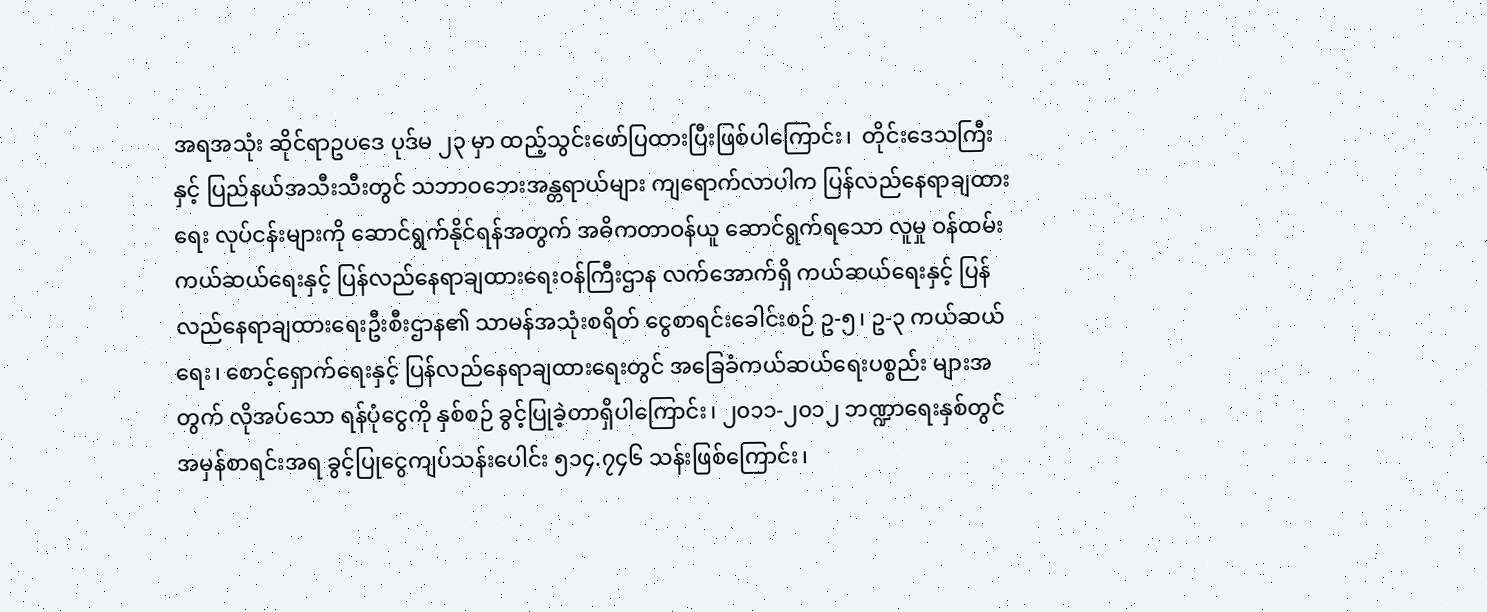အရအသုံး ဆိုင်ရာဥပဒေ ပုဒ်မ ၂၃ မှာ ထည့်သွင်းဖော်ပြထားပြီးဖြစ်ပါကြောင်း၊  တိုင်းဒေသကြီးနှင့် ပြည်နယ်အသီးသီးတွင် သဘာဝဘေးအန္တရာယ်များ ကျရောက်လာပါက ပြန်လည်နေရာချထားရေး လုပ်ငန်းများကို ဆောင်ရွက်နိုင်ရန်အတွက် အဓိကတာဝန်ယူ ဆောင်ရွက်ရသော လူမှု ဝန်ထမ်းကယ်ဆယ်ရေးနှင့် ပြန်လည်နေရာချထားရေးဝန်ကြီးဌာန လက်အောက်ရှိ ကယ်ဆယ်ရေးနှင့် ပြန်လည်နေရာချထားရေးဦးစီးဌာန၏ သာမန်အသုံးစရိတ် ငွေစာရင်းခေါင်းစဉ် ဥ-၅၊ ဥ-၃ ကယ်ဆယ်ရေး၊ စောင့်ရှောက်ရေးနှင့် ပြန်လည်နေရာချထားရေးတွင် အခြေခံကယ်ဆယ်ရေးပစ္စည်း များအတွက် လိုအပ်သော ရန်ပုံငွေကို နှစ်စဉ် ခွင့်ပြုခဲ့တာရှိပါကြောင်း၊ ၂၀၁၁-၂၀၁၂ ဘဏ္ဍာရေးနှစ်တွင် အမှန်စာရင်းအရ ခွင့်ပြုငွေကျပ်သန်းပေါင်း ၅၁၄.၇၄၆ သန်းဖြစ်ကြောင်း၊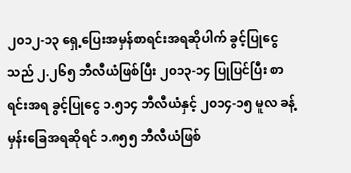၂၀၁၂-၁၃ ရှေ့ပြေးအမှန်စာရင်းအရဆိုပါက် ခွင့်ပြုငွေသည် ၂.၂၆၅ ဘီလီယံဖြစ်ပြီး ၂၀၁၃-၁၄ ပြုပြင်ပြီး စာရင်းအရ ခွင့်ပြုငွေ ၁.၅၁၄ ဘီလီယံနှင့် ၂၀၁၄-၁၅ မူလ ခန့်မှန်းခြေအရဆိုရင် ၁.၈၅၅ ဘီလီယံဖြစ်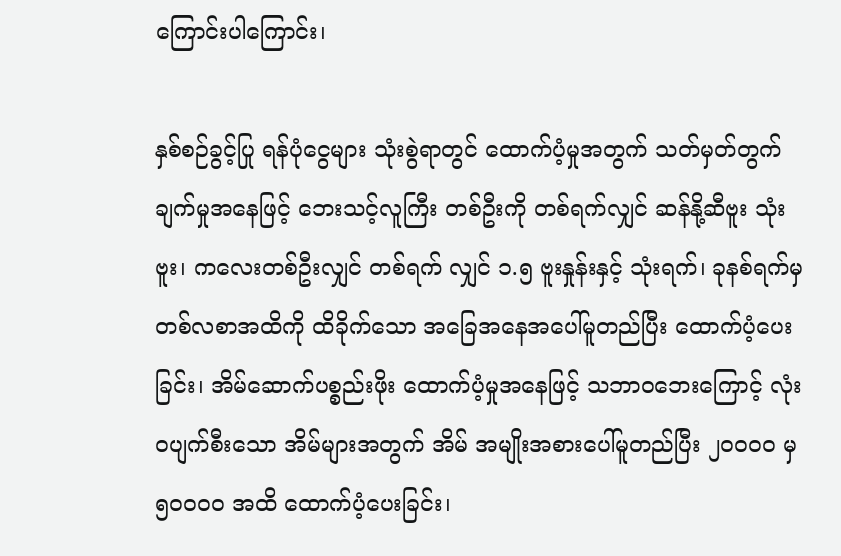ကြောင်းပါကြောင်း၊

နှစ်စဉ်ခွင့်ပြု ရန်ပုံငွေများ သုံးစွဲရာတွင် ထောက်ပံ့မှုအတွက် သတ်မှတ်တွက်ချက်မှုအနေဖြင့် ဘေးသင့်လူကြီး တစ်ဦးကို တစ်ရက်လျှင် ဆန်နို့ဆီဗူး သုံးဗူး၊ ကလေးတစ်ဦးလျှင် တစ်ရက် လျှင် ၁.၅ ဗူးနှုန်းနှင့် သုံးရက်၊ ခုနစ်ရက်မှ တစ်လစာအထိကို ထိခိုက်သော အခြေအနေအပေါ်မူတည်ပြီး ထောက်ပံ့ပေးခြင်း၊ အိမ်ဆောက်ပစ္စည်းဖိုး ထောက်ပံ့မှုအနေဖြင့် သဘာဝဘေးကြောင့် လုံးဝပျက်စီးသော အိမ်များအတွက် အိမ် အမျိုးအစားပေါ်မူတည်ပြီး ၂၀၀၀၀ မှ ၅၀၀၀၀ အထိ ထောက်ပံ့ပေးခြင်း၊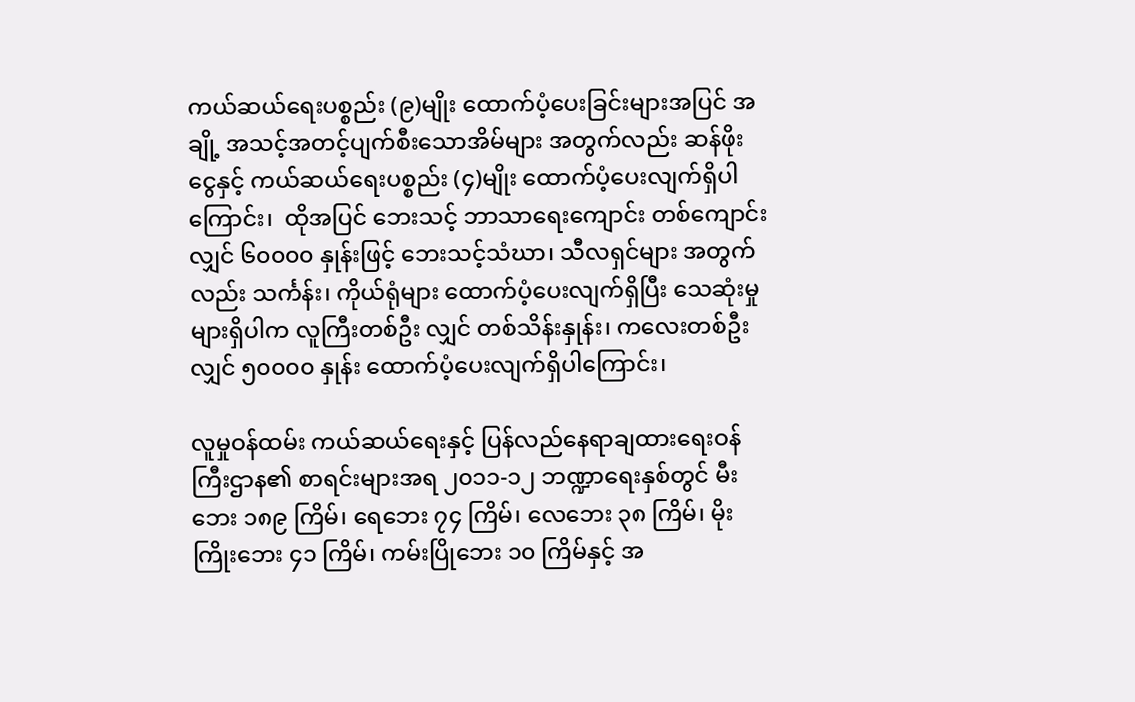ကယ်ဆယ်ရေးပစ္စည်း (၉)မျိုး ထောက်ပံ့ပေးခြင်းများအပြင် အချို့ အသင့်အတင့်ပျက်စီးသောအိမ်များ အတွက်လည်း ဆန်ဖိုးငွေနှင့် ကယ်ဆယ်ရေးပစ္စည်း (၄)မျိုး ထောက်ပံ့ပေးလျက်ရှိပါကြောင်း၊  ထိုအပြင် ဘေးသင့် ဘာသာရေးကျောင်း တစ်ကျောင်းလျှင် ၆၀၀၀၀ နှုန်းဖြင့် ဘေးသင့်သံဃာ၊ သီလရှင်များ အတွက်လည်း သင်္ကန်း၊ ကိုယ်ရုံများ ထောက်ပံ့ပေးလျက်ရှိပြီး သေဆုံးမှုများရှိပါက လူကြီးတစ်ဦး လျှင် တစ်သိန်းနှုန်း၊ ကလေးတစ်ဦးလျှင် ၅၀၀၀၀ နှုန်း ထောက်ပံ့ပေးလျက်ရှိပါကြောင်း၊

လူမှုဝန်ထမ်း ကယ်ဆယ်ရေးနှင့် ပြန်လည်နေရာချထားရေးဝန်ကြီးဌာန၏ စာရင်းများအရ ၂၀၁၁-၁၂ ဘဏ္ဍာရေးနှစ်တွင် မီးဘေး ၁၈၉ ကြိမ်၊ ရေဘေး ၇၄ ကြိမ်၊ လေဘေး ၃၈ ကြိမ်၊ မိုးကြိုးဘေး ၄၁ ကြိမ်၊ ကမ်းပြိုဘေး ၁၀ ကြိမ်နှင့် အ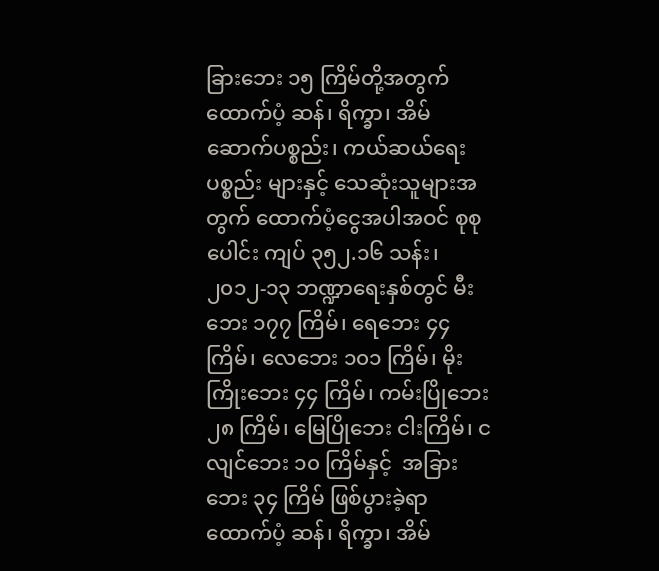ခြားဘေး ၁၅ ကြိမ်တို့အတွက် ထောက်ပံ့ ဆန်၊ ရိက္ခာ၊ အိမ်ဆောက်ပစ္စည်း၊ ကယ်ဆယ်ရေးပစ္စည်း များနှင့် သေဆုံးသူများအတွက် ထောက်ပံ့ငွေအပါအဝင် စုစုပေါင်း ကျပ် ၃၅၂.၁၆ သန်း၊ ၂၀၁၂-၁၃ ဘဏ္ဍာရေးနှစ်တွင် မီးဘေး ၁၇၇ ကြိမ်၊ ရေဘေး ၄၄ ကြိမ်၊ လေဘေး ၁၀၁ ကြိမ်၊ မိုးကြိုးဘေး ၄၄ ကြိမ်၊ ကမ်းပြိုဘေး ၂၈ ကြိမ်၊ မြေပြိုဘေး ငါးကြိမ်၊ ငလျင်ဘေး ၁၀ ကြိမ်နှင့်  အခြားဘေး ၃၄ ကြိမ် ဖြစ်ပွားခဲ့ရာ ထောက်ပံ့ ဆန်၊ ရိက္ခာ၊ အိမ်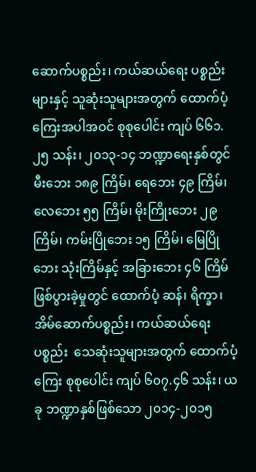ဆောက်ပစ္စည်း၊ ကယ်ဆယ်ရေး ပစ္စည်းများနှင့် သူဆုံးသူများအတွက် ထောက်ပံ့ကြေးအပါအဝင် စုစုပေါင်း ကျပ် ၆၆၁.၂၅ သန်း၊ ၂၀၁၃-၁၄ ဘဏ္ဍာရေးနှစ်တွင် မီးဘေး ၁၈၉ ကြိမ်၊ ရေဘေး ၄၉ ကြိမ်၊ လေဘေး ၅၅ ကြိမ်၊ မိုးကြိုးဘေး ၂၉ ကြိမ်၊ ကမ်းပြိုဘေး ၁၅ ကြိမ်၊ မြေပြိုဘေး သုံးကြိမ်နှင့် အခြားဘေး ၄၆ ကြိမ် ဖြစ်ပွားခဲ့မှုတွင် ထောက်ပံ့ ဆန်၊ ရိက္ခာ၊ အိမ်ဆောက်ပစ္စည်း၊ ကယ်ဆယ်ရေးပစ္စည်း  သေဆုံးသူများအတွက် ထောက်ပံ့ကြေး စုစုပေါင်း ကျပ် ၆၀၇.၄၆ သန်း၊ ယခု ဘဏ္ဍာနှစ်ဖြစ်သော ၂၀၁၄-၂၀၁၅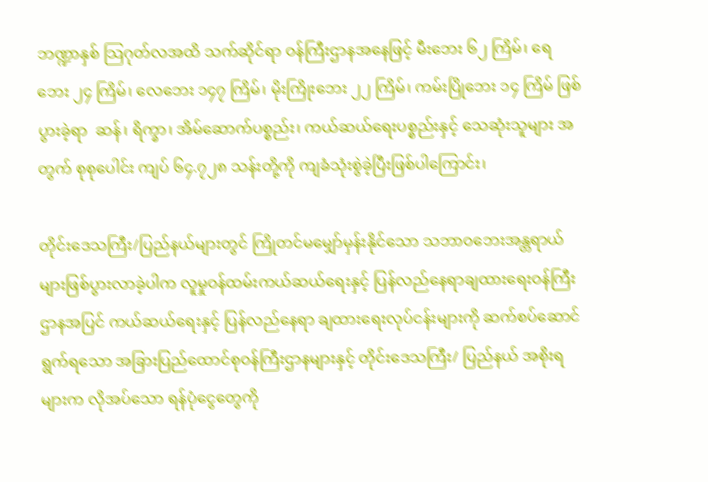ဘဏ္ဍာနှစ် သြဂုတ်လအထိ သက်ဆိုင်ရာ ဝန်ကြီးဌာနအနေဖြင့် မီးဘေး ၆၂ ကြိမ်၊ ရေဘေး ၂၄ ကြိမ်၊ လေဘေး ၁၄၇ ကြိမ်၊ မိုးကြိုးဘေး ၂၂ ကြိမ်၊ ကမ်းပြိုဘေး ၁၄ ကြိမ် ဖြစ်ပွားခဲ့ရာ  ဆန်၊ ရိက္ခာ၊ အိမ်ဆောက်ပစ္စည်း၊ ကယ်ဆယ်ရေးပစ္စည်းနှင့် သေဆုံးသူများ အတွက် စုစုပေါင်း ကျပ် ၆၄.၇၂၈ သန်းတို့ကို ကျခံသုံးစွဲခဲ့ပြီးဖြစ်ပါကြောင်း၊

တိုင်းဒေသကြီး/ပြည်နယ်များတွင် ကြိုတင်မမျှော်မှန်းနိုင်သော သဘာဝဘေးအန္တရာယ်များဖြစ်ပွားလာခဲ့ပါက လူမှုဝန်ထမ်းကယ်ဆယ်ရေးနှင့် ပြန်လည်နေရာချထားရေးဝန်ကြီးဌာနအပြင် ကယ်ဆယ်ရေးနှင့် ပြန်လည်နေရာ ချထားရေးလုပ်ငန်းများကို ဆက်စပ်ဆောင်ရွက်ရသော အခြားပြည်ထောင်စုဝန်ကြီးဌာနများနှင့် တိုင်းဒေသကြီး/ ပြည်နယ် အစိုးရများက လိုအပ်သော ရန်ပုံငွေတွေကို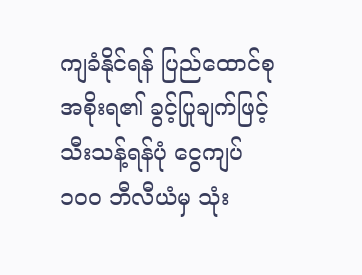ကျခံနိုင်ရန် ပြည်ထောင်စုအစိုးရ၏ ခွင့်ပြုချက်ဖြင့် သီးသန့်ရန်ပုံ ငွေကျပ် ၁၀၀ ဘီလီယံမှ သုံး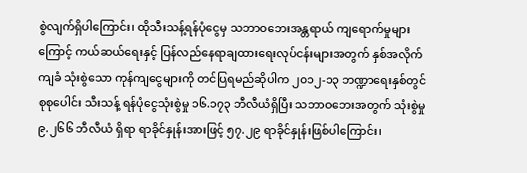စွဲလျက်ရှိပါကြောင်း၊ ထိုသီးသန့်ရန်ပုံငွေမှ သဘာဝဘေးအန္တရာယ် ကျရောက်မှုများကြောင့် ကယ်ဆယ်ရေးနှင့် ပြန်လည်နေရာချထားရေးလုပ်ငန်းများအတွက် နှစ်အလိုက် ကျခံ သုံးစွဲသော ကုန်ကျငွေများကို တင်ပြရမည်ဆိုပါက ၂၀၁၂-၁၃ ဘဏ္ဍာရေးနှစ်တွင် စုစုပေါင်း သီးသန့် ရန်ပုံငွေသုံးစွဲမှု ၁၆.၁၇၃ ဘီလီယံရှိပြီး သဘာဝဘေးအတွက် သုံးစွဲမှု ၉.၂၆၆ ဘီလီယံ ရှိရာ ရာခိုင်နှုန်းအားဖြင့် ၅၇.၂၉ ရာခိုင်နှုန်းဖြစ်ပါကြောင်း၊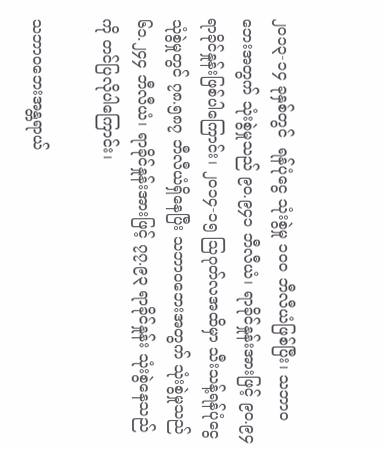၂၀၁၃-၁၄ ခုနှစ်တွင်  ရန်ပုံငွေ သုံးစွဲမှု ၁၀၀ ဘီလီယံဖြစ်ပြီး၊ သဘာဝဘေးအတွက် သုံးစွဲမှုသည် ၉၀.၉၄၁ ဘီလီယံ၊ ရာခိုင်နှုန်းအားဖြင့် ၉၀.၉၄ ရာခိုင်နှုန်းဖြစ်ပါကြောင်း၊ ၂၀၁၄-၁၅ သြဂုတ်လအထိမှာ သီးသန့်ရန်ပုံငွေသုံစွဲမှုတွင် ၇၈.၅၈၇ ဘီလီယံရှိနေပြီး သဘာဝဘေးအတွက် သုံးစွဲမှုသည် ၆၁.၂၄၄ ဘီလီယံ၊ ရာခိုင်နှုန်းအားဖြင့် ၇၇.၉၃ ရာခိုင်နှုန်း သုံးစွဲနေသည်ကို တင်ပြလိုပါကြောင်း၊

သဘာဝဘေးအန္တရာယ်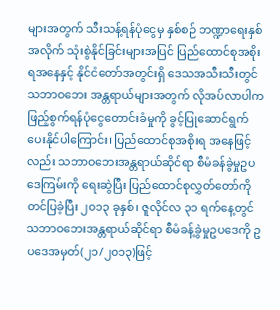များအတွက် သီးသန့်ရန်ပုံငွေမှ နှစ်စဉ် ဘဏ္ဍာရေးနှစ်အလိုက် သုံးစွဲနိုင်ခြင်းများအပြင် ပြည်ထောင်စုအစိုးရအနေနှင့် နိုင်ငံတော်အတွင်းရှိ ဒေသအသီးသီးတွင် သဘာဝဘေး အန္တရာယ်များအတွက် လိုအပ်လာပါက ဖြည့်စွက်ရန်ပုံငွေတောင်းခံမှုကို ခွင့်ပြုဆောင်ရွက်ပေးနိုင်ပါကြောင်း၊ ပြည်ထောင်စုအစိုးရ အနေဖြင့်လည်း သဘာဝဘေးအန္တရာယ်ဆိုင်ရာ စီမံခန်ခွဲမှုဥပဒေကြမ်းကို ရေးဆွဲပြီး ပြည်ထောင်စုလွှတ်တော်ကို တင်ပြခဲ့ပြီး ၂၀၁၃ ခုနှစ်၊ ဇူလိုင်လ ၃၁ ရက်နေ့တွင် သဘာဝဘေးအန္တရာယ်ဆိုင်ရာ စီမံခန့်ခွဲမှုဥပဒေကို ဥပဒေအမှတ်(၂၁/၂၀၁၃)ဖြင့်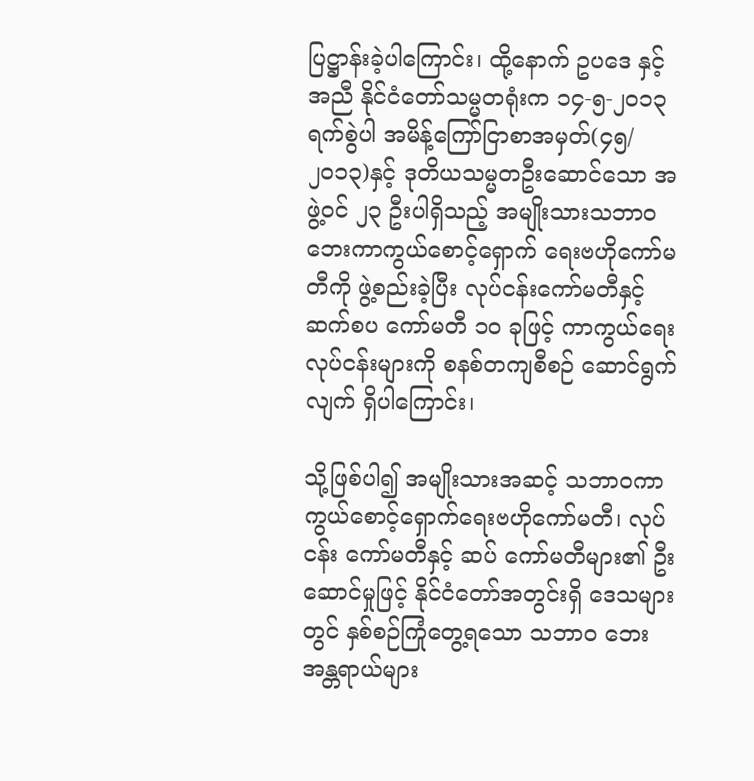ပြဋ္ဌာန်းခဲ့ပါကြောင်း၊ ထို့နောက် ဥပဒေ နှင့်အညီ နိုင်ငံတော်သမ္မတရုံးက ၁၄-၅-၂၀၁၃ ရက်စွဲပါ အမိန့်ကြော်ငြာစာအမှတ်(၄၅/၂၀၁၃)နှင့် ဒုတိယသမ္မတဦးဆောင်သော အဖွဲ့ဝင် ၂၃ ဦးပါရှိသည့် အမျိုးသားသဘာဝဘေးကာကွယ်စောင့်ရှောက် ရေးဗဟိုကော်မတီကို ဖွဲ့စည်းခဲ့ပြီး လုပ်ငန်းကော်မတီနှင့် ဆက်စပ ကော်မတီ ၁၀ ခုဖြင့် ကာကွယ်ရေးလုပ်ငန်းများကို စနစ်တကျစီစဉ် ဆောင်ရွက်လျက် ရှိပါကြောင်း၊

သို့ဖြစ်ပါ၍ အမျိုးသားအဆင့် သဘာဝကာကွယ်စောင့်ရှောက်ရေးဗဟိုကော်မတီ၊ လုပ်ငန်း ကော်မတီနှင့် ဆပ် ကော်မတီများ၏ ဦးဆောင်မှုဖြင့် နိုင်ငံတော်အတွင်းရှိ ဒေသများတွင် နှစ်စဉ်ကြုံတွေ့ရသော သဘာဝ ဘေး အန္တရာယ်များ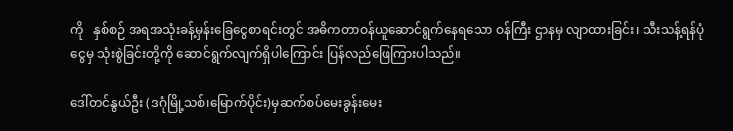ကို   နှစ်စဉ် အရအသုံးခန့်မှန်းခြေငွေစာရင်းတွင် အဓိကတာဝန်ယူဆောင်ရွက်နေရသော ဝန်ကြီး ဌာနမှ လျာထားခြင်း၊ သီးသန့်ရန်ပုံငွေမှ သုံးစွဲခြင်းတို့ကို ဆောင်ရွက်လျက်ရှိပါကြောင်း ပြန်လည်ဖြေကြားပါသည်။

ဒေါ်တင်နွယ်ဦး (ဒဂုံမြို့သစ်၊မြောက်ပိုင်း)မှဆက်စပ်မေးခွန်းမေး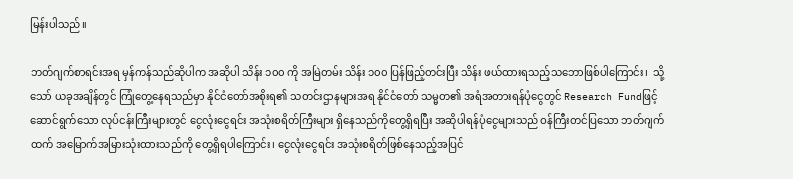မြန်းပါသည်။

ဘတ်ဂျက်စာရင်းအရ မှန်ကန်သည်ဆိုပါက အဆိုပါ သိန်း ၁၀၀ ကို အမြဲတမ်း သိန်း ၁၀၀ ပြန်ဖြည့်တင်းပြီး သိန်း ဖယ်ထားရသည့်သဘောဖြစ်ပါကြောင်း၊  သို့သော် ယခုအချိန်တွင် ကြုံတွေ့နေရသည်မှာ နိုင်ငံတော်အစိုးရ၏ သတင်းဌာနများအရ နိုင်ငံတော် သမ္မတ၏ အရံအတားရန်ပုံငွေတွင် Research Fundဖြင့် ဆောင်ရွက်သော လုပ်ငန်းကြီးများတွင် ငွေလုံးငွေရင်း အသုံးစရိတ်ကြီးများ ရှိနေသည်ကိုတွေ့ရှိရပြီး အဆိုပါရန်ပုံငွေများသည် ဝန်ကြီးတင်ပြသော ဘတ်ဂျက်ထက် အမြောက်အမြားသုံးထားသည်ကို တွေ့ရှိရပါကြောင်း၊ ငွေလုံးငွေရင်း အသုံးစရိတ်ဖြစ်နေသည့်အပြင်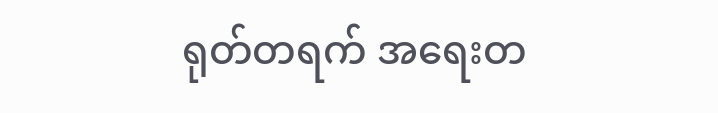ရုတ်တရက် အရေးတ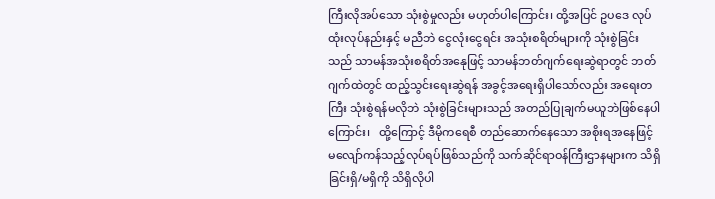ကြီးလိုအပ်သော သုံးစွဲမှုလည်း မဟုတ်ပါကြောင်း၊ ထို့အပြင် ဥပဒေ လုပ်ထုံးလုပ်နည်းနှင့် မညီဘဲ ငွေလုံးငွေရင်း အသုံးစရိတ်များကို သုံးစွဲခြင်းသည် သာမန်အသုံးစရိတ်အနေုဖြင့် သာမန်ဘတ်ဂျက်ရေးဆွဲရာတွင် ဘတ်ဂျက်ထဲတွင် ထည့်သွင်းရေးဆွဲရန် အခွင့်အရေးရှိပါသော်လည်း အရေးတကြီး သုံးစွဲရန်မလိုဘဲ သုံးစွဲခြင်းများသည် အတည်ပြုချက်မယူဘဲဖြစ်နေပါကြောင်း၊   ထို့ကြောင့် ဒီမိုကရေစီ တည်ဆောက်နေသော အစိုးရအနေဖြင့် မလျော်ကန်သည့်လုပ်ရပ်ဖြစ်သည်ကို သက်ဆိုင်ရာဝန်ကြီးဌာနများက သိရှိခြင်းရှိ/မရှိကို သိရှိလိုပါ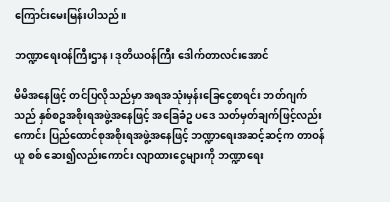ကြောင်းမေးမြန်းပါသည်။

ဘဏ္ဍာရေးဝန်ကြီးဌာန၊ ဒုတိယဝန်ကြီး ဒေါက်တာလင်းအောင်

မိမိအနေဖြင့် တင်ပြလိုသည်မှာ အရအသုံးမှန်းခြေငွေစာရင်း ဘတ်ဂျက်သည် နှစ်စဥအစိုးရအဖွဲ့အနေဖြင့် အခြေခံဥ ပဒေ သတ်မှတ်ချက်ဖြင့်လည်းကောင်း ပြည်ထောင်စုအစိုးရအဖွဲ့အနေဖြင့် ဘဏ္ဍာရေးအဆင့်ဆင့်က တာဝန်ယူ စစ် ဆေး၍လည်းကောင်း လျာထားငွေများကို ဘဏ္ဍာရေး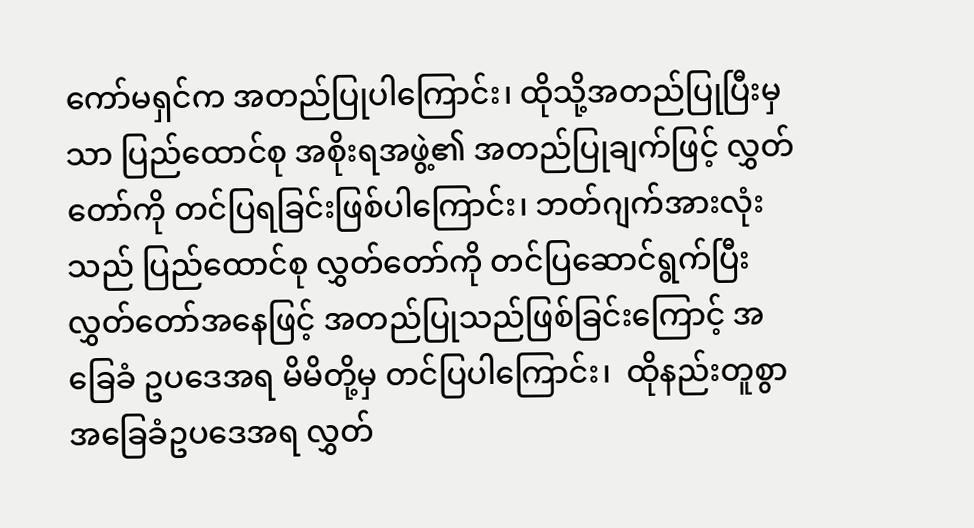ကော်မရှင်က အတည်ပြုပါကြောင်း၊ ထိုသို့အတည်ပြုပြီးမှသာ ပြည်ထောင်စု အစိုးရအဖွဲ့၏ အတည်ပြုချက်ဖြင့် လွှတ်တော်ကို တင်ပြရခြင်းဖြစ်ပါကြောင်း၊ ဘတ်ဂျက်အားလုံးသည် ပြည်ထောင်စု လွှတ်တော်ကို တင်ပြဆောင်ရွက်ပြီး လွှတ်တော်အနေဖြင့် အတည်ပြုသည်ဖြစ်ခြင်းကြောင့် အခြေခံ ဥပဒေအရ မိမိတို့မှ တင်ပြပါကြောင်း၊  ထိုနည်းတူစွာ အခြေခံဥပဒေအရ လွှတ်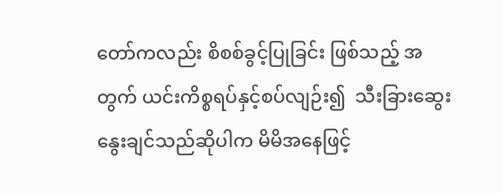တော်ကလည်း စိစစ်ခွင့်ပြုခြင်း ဖြစ်သည့် အတွက် ယင်းကိစ္စရပ်နှင့်စပ်လျဉ်း၍  သီးခြားဆွေးနွေးချင်သည်ဆိုပါက မိမိအနေဖြင့်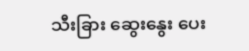သီးခြား ဆွေးနွေး ပေး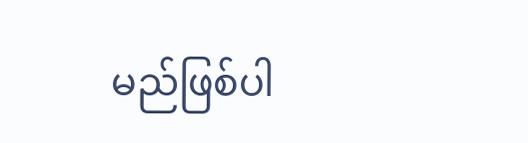မည်ဖြစ်ပါ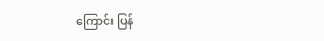ကြောင်း ပြန်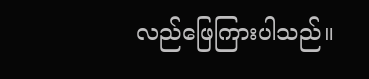လည်ဖြေကြားပါသည်။